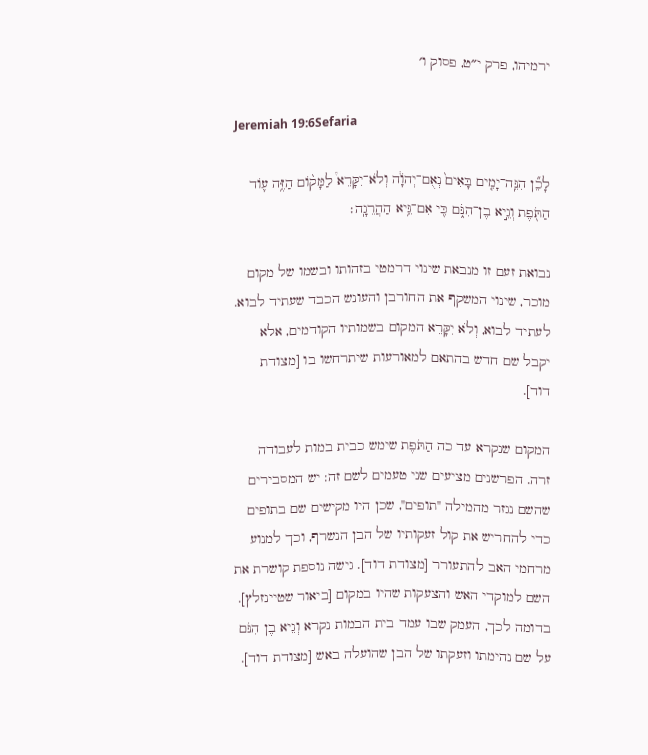ירמיהו, פרק י״ט, פסוק ו׳

Jeremiah 19:6Sefaria

לָכֵ֞ן הִנֵּֽה־יָמִ֤ים בָּאִים֙ נְאֻם־יְהֹוָ֔ה וְלֹא־יִקָּרֵא֩ לַמָּק֨וֹם הַזֶּ֥ה ע֛וֹד הַתֹּ֖פֶת וְגֵ֣יא בֶן־הִנֹּ֑ם כִּ֖י אִם־גֵּ֥יא הַהֲרֵגָֽה׃

נבואת זעם זו מנבאת שינוי דרמטי בזהותו ובשמו של מקום מוכר, שינוי המשקף את החורבן והעונש הכבד שעתיד לבוא. לעתיד לבוא, וְלֹא יִקָּרֵא המקום בשמותיו הקודמים, אלא יקבל שם חדש בהתאם למאורעות שיתרחשו בו [מצודת דוד].

המקום שנקרא עד כה הַתֹּפֶת שימש כבית במות לעבודה זרה. הפרשנים מציעים שני טעמים לשם זה: יש המסבירים שהשם נגזר מהמילה "תופים", שכן היו מקישים שם בתופים כדי להחריש את קול זעקותיו של הבן הנשרף, וכך למנוע מרחמי האב להתעורר [מצודת דוד]. גישה נוספת קושרת את השם למוקדי האש והצעקות שהיו במקום [ביאור שטיינזלץ]. בדומה לכך, העמק שבו עמד בית הבמות נקרא וְגֵיא בֶן הִנֹּם על שם נהימתו וזעקתו של הבן שהועלה באש [מצודת דוד].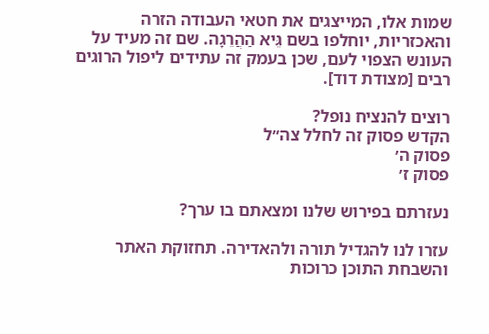שמות אלו, המייצגים את חטאי העבודה הזרה והאכזריות, יוחלפו בשם גֵּיא הַהֲרֵגָה. שם זה מעיד על העונש הצפוי לעם, שכן בעמק זה עתידים ליפול הרוגים רבים [מצודת דוד].

רוצים להנציח נופל?
הקדש פסוק זה לחלל צה״ל
פסוק ה׳
פסוק ז׳

נעזרתם בפירוש שלנו ומצאתם בו ערך?

עזרו לנו להגדיל תורה ולהאדירה. תחזוקת האתר והשבחת התוכן כרוכות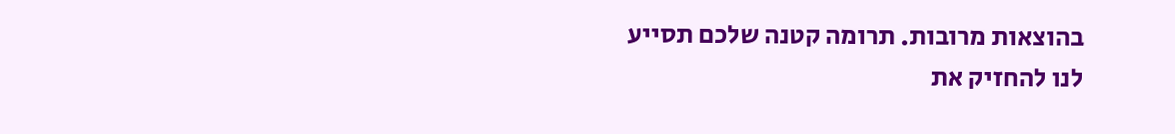בהוצאות מרובות. תרומה קטנה שלכם תסייע לנו להחזיק את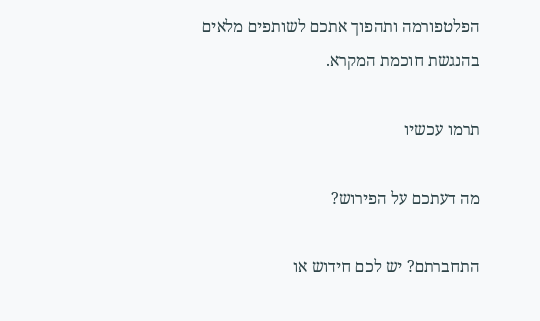הפלטפורמה ותהפוך אתכם לשותפים מלאים בהנגשת חוכמת המקרא.

תרמו עכשיו

מה דעתכם על הפירוש?

התחברתם? יש לכם חידוש או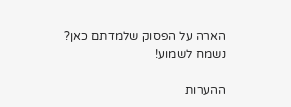הארה על הפסוק שלמדתם כאן? נשמח לשמוע!

ההערות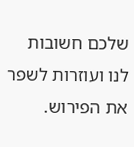שלכם חשובות לנו ועוזרות לשפר את הפירוש.